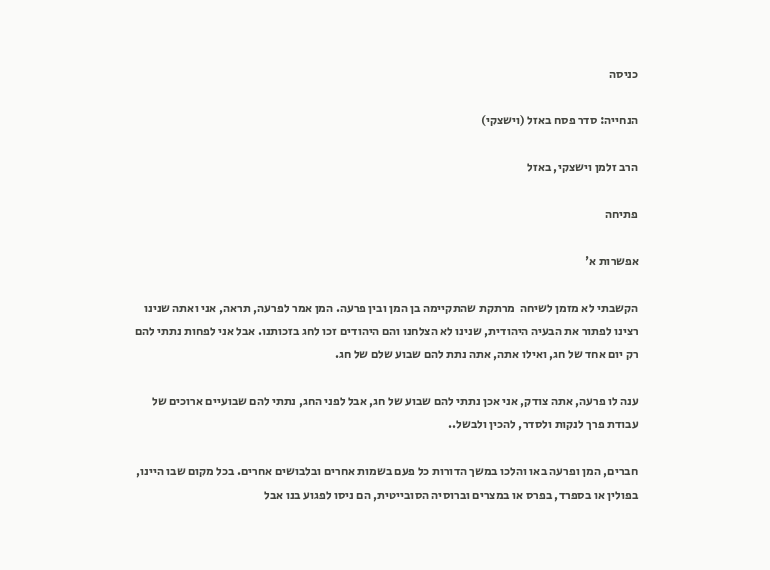כניסה

הנחייה: סדר פסח באזל (וישצקי)

הרב זלמן וישצקי, באזל

פתיחה

אפשרות א'

הקשבתי לא מזמן לשיחה  מרתקת שהתקיימה בן המן ובין פרעה. המן אמר לפרעה, תראה, אני ואתה שנינו רצינו לפתור את הבעיה היהודית, שנינו לא הצלחנו והם היהודים זכו לחג בזכותנו. אבל אני לפחות נתתי להם רק יום אחד של חג, ואילו אתה, אתה נתת להם שבוע שלם של חג.

ענה לו פרעה, אתה צודק, אני אכן נתתי להם שבוע של חג, אבל לפני החג, נתתי להם שבועיים ארוכים של עבודת פרך לנקות ולסדר, להכין ולבשל..

חברים, המן ופרעה באו והלכו במשך הדורות כל פעם בשמות אחרים ובלבושים אחרים. בכל מקום שבו היינו, בפולין או בספרד, בפרס או במצרים וברוסיה הסובייטית, הם ניסו לפגוע בנו אבל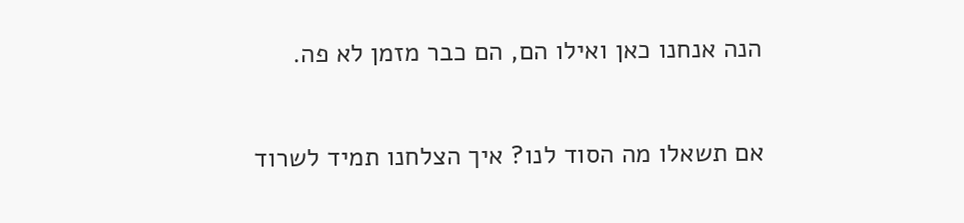הנה אנחנו כאן ואילו הם, הם כבר מזמן לא פה.

אם תשאלו מה הסוד לנו? איך הצלחנו תמיד לשרוד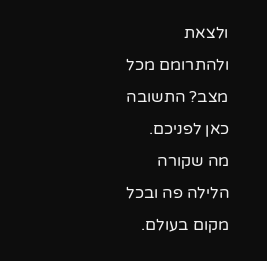ולצאת ולהתרומם מכל מצב? התשובה כאן לפניכם. מה שקורה הלילה פה ובכל מקום בעולם.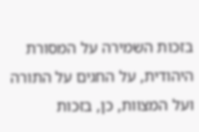בזכות השמירה על המסורת היהודית, על החגים על התורה ועל המצוות, כן, בזכות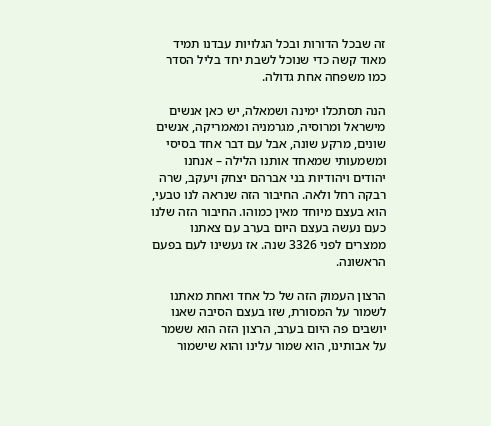זה שבכל הדורות ובכל הגלויות עבדנו תמיד מאוד קשה כדי שנוכל לשבת יחד בליל הסדר כמו משפחה אחת גדולה.

הנה תסתכלו ימינה ושמאלה, יש כאן אנשים מישראל ומרוסיה, מגרמניה ומאמריקה, אנשים שונים, מרקע שונה, אבל עם דבר אחד בסיסי ומשמעותי שמאחד אותנו הלילה – אנחנו יהודים ויהודיות בני אברהם יצחק ויעקב, שרה רבקה רחל ולאה. החיבור הזה שנראה לנו טבעי, הוא בעצם מיוחד מאין כמוהו. החיבור הזה שלנו כעם נעשה בעצם היום בערב עם צאתנו ממצרים לפני 3326 שנה. אז נעשינו לעם בפעם הראשונה.

הרצון העמוק הזה של כל אחד ואחת מאתנו לשמור על המסורת, שזו בעצם הסיבה שאנו יושבים פה היום בערב, הרצון הזה הוא ששמר על אבותינו, הוא שמור עלינו והוא שישמור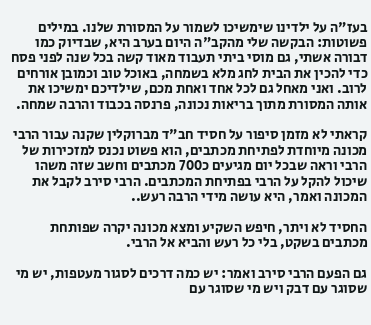בעז"ה על ילדינו שימשיכו לשמור על המסורת שלנו. במילים פשוטות: הבקשה שלי מהקב"ה היום בערב היא, שבדיוק כמו דבורה אשתי, גם מוסי ביתי תעבוד מאוד קשה בכל שנה לפני פסח כדי להכין את הבית לחג מלא בשמחה, באוכל טוב וכמובן אורחים לרוב. ואני מאחל גם לכל אחד ואחת מכם, שילדיכם ימשיכו את אותה המסורת מתוך בריאות נכונה, פרנסה בכבוד והרבה שמחה.

קראתי לא מזמן סיפור על חסיד חב"ד מברוקלין שקנה עבור הרבי מכונה מיוחדת לפתיחת מכתבים, הוא פשוט נכנס למזכירות של הרבי וראה שבכל יום מגיעים כ700 מכתבים וחשב שזה משהו שיכול להקל על הרבי בפתיחת המכתבים. הרבי סירב לקבל את המכונה ואמר, היא עושה מידי הרבה רעש..

החסיד לא ויתר, חיפש השקיע ומצא מכונה יקרה שפותחת מכתבים בשקט, בלי כל רעש והביא אל הרבי.

גם הפעם הרבי סירב ואמר: יש כמה דרכים לסגור מעטפות, יש מי שסוגר עם דבק ויש מי שסוגר עם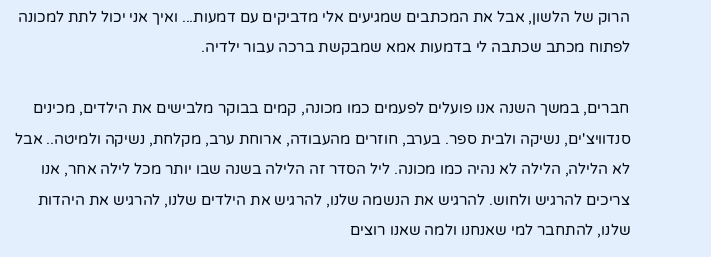הרוק של הלשון, אבל את המכתבים שמגיעים אלי מדביקים עם דמעות... ואיך אני יכול לתת למכונה לפתוח מכתב שכתבה לי בדמעות אמא שמבקשת ברכה עבור ילדיה.

חברים, במשך השנה אנו פועלים לפעמים כמו מכונה, קמים בבוקר מלבישים את הילדים, מכינים סנדוויצ'ים, נשיקה ולבית ספר. בערב, חוזרים מהעבודה, ארוחת ערב, מקלחת, נשיקה ולמיטה.. אבל לא הלילה, הלילה לא נהיה כמו מכונה. ליל הסדר זה הלילה בשנה שבו יותר מכל לילה אחר, אנו צריכים להרגיש ולחוש. להרגיש את הנשמה שלנו, להרגיש את הילדים שלנו, להרגיש את היהדות שלנו, להתחבר למי שאנחנו ולמה שאנו רוצים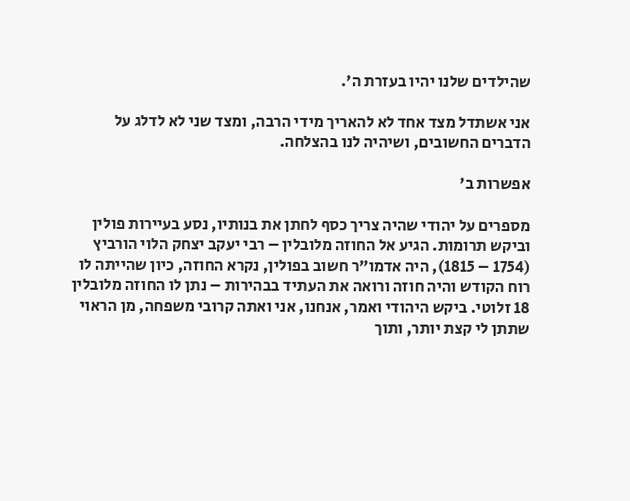שהילדים שלנו יהיו בעזרת ה'.

אני אשתדל מצד אחד לא להאריך מידי הרבה, ומצד שני לא לדלג על הדברים החשובים, ושיהיה לנו בהצלחה.

אפשרות ב'

מספרים על יהודי שהיה צריך כסף לחתן את בנותיו, נסע בעיירות פולין וביקש תרומות. הגיע אל החוזה מלובלין – רבי יעקב יצחק הלוי הורביץ  (1754 – 1815), היה אדמו"ר חשוב בפולין, נקרא החוזה, כיון שהייתה לו רוח הקודש והיה חוזה ורואה את העתיד בבהירות – נתן לו החוזה מלובלין 18 זלוטי. ביקש היהודי ואמר, אנחנו, אני ואתה קרובי משפחה, מן הראוי שתתן לי קצת יותר, ותוך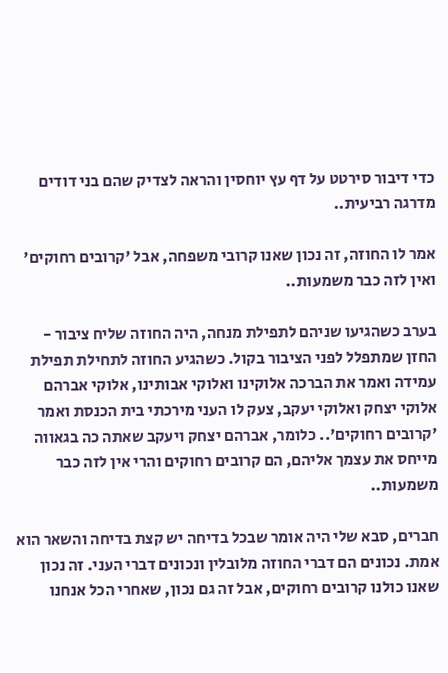כדי דיבור סירטט על דף עץ יוחסין והראה לצדיק שהם בני דודים מדרגה רביעית..

אמר לו החוזה, זה נכון שאנו קרובי משפחה, אבל 'קרובים רחוקים' ואין לזה כבר משמעות..

בערב כשהגיעו שניהם לתפילת מנחה, היה החוזה שליח ציבור -  החזן שמתפלל לפני הציבור בקול. כשהגיע החוזה לתחילת תפילת עמידה ואמר את הברכה אלוקינו ואלוקי אבותינו, אלוקי אברהם אלוקי יצחק ואלוקי יעקב, צעק לו העני מירכתי בית הכנסת ואמר 'קרובים רחוקים'.. כלומר, אברהם יצחק ויעקב שאתה כה בגאווה מייחס את עצמך אליהם, הם קרובים רחוקים והרי אין לזה כבר משמעות..

חברים, סבא שלי היה אומר שבכל בדיחה יש קצת בדיחה והשאר הוא אמת. נכונים הם דברי החוזה מלובלין ונכונים דברי העני. זה נכון שאנו כולנו קרובים רחוקים, אבל זה גם נכון, שאחרי הכל אנחנו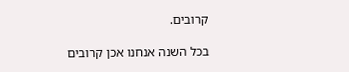קרובים.

בכל השנה אנחנו אכן קרובים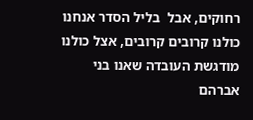רחוקים, אבל  בליל הסדר אנחנו כולנו קרובים קרובים, אצל כולנו מודגשת העובדה שאנו בני אברהם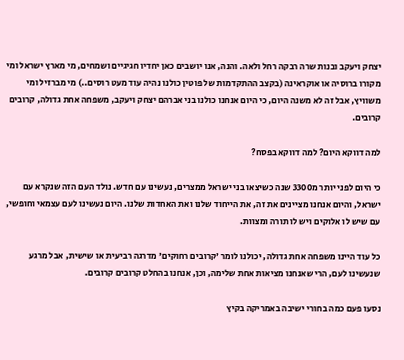יצחק ויעקב ובנות שרה רבקה רחל ולאה. והנה, אנו יושבים כאן יחדיו חגיגיים ושמחים, מי מארץ ישראל ומי מקורו ברוסיה או אוקראינה (בקצב ההתקדמות של פוטין כולנו נהיה עוד מעט רוסים..) מי מברזיל ומי משוויץ, אבל זה לא משנה היום, כי היום אנחנו כולנו בני אברהם יצחק ויעקב, משפחה אחת גדולה, קרובים קרובים.

למה דווקא היום? למה דווקא בפסח?

כי היום לפני יותר מ3300 שנה כשיצאו בני ישראל ממצרים, נעשינו עם חדש. נולד העם הזה שנקרא עם ישראל, והיום אנחנו מציינים את זה, את הייחוד שלנו ואת האחדות שלנו. היום נעשינו לעם עצמאי וחופשי, עם שיש לו אלוקים ויש לו תורה ומצוות.

כל עוד היינו משפחה אחת גדולה, יכולנו לומר 'קרובים רחוקים' מדרגה רביעית או שישית, אבל מרגע שנעשינו לעם, הרי שאנחנו מציאות אחת שלימה, וכן, אנחנו בהחלט קרובים קרובים.

נסעו פעם כמה בחורי ישיבה באמריקה בקיץ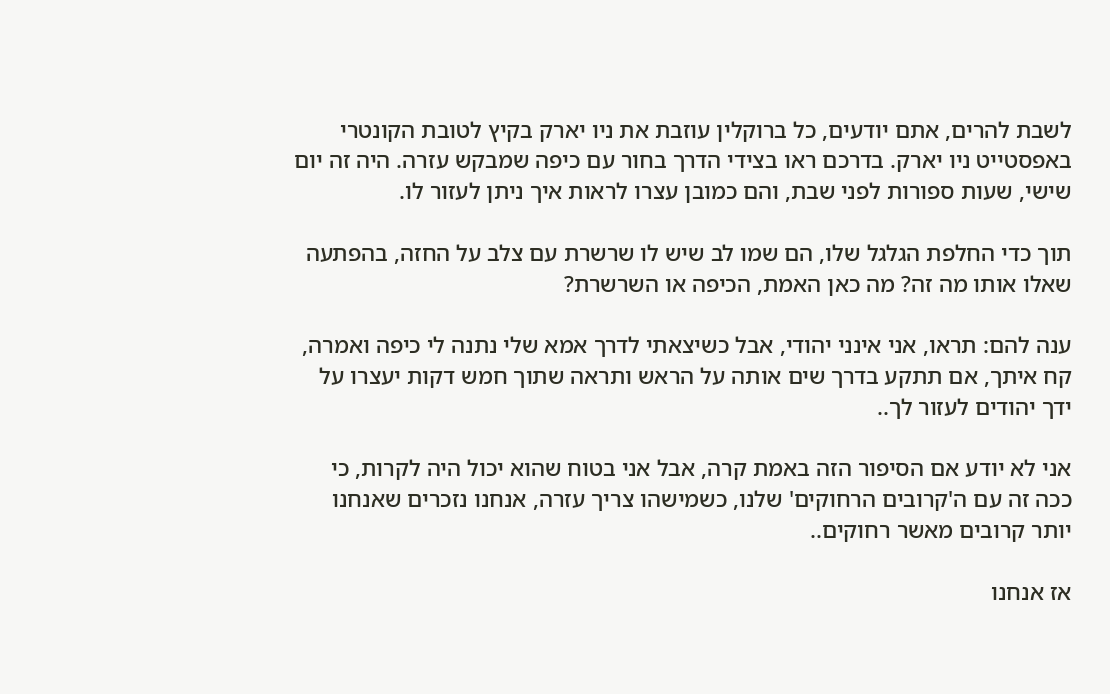לשבת להרים, אתם יודעים, כל ברוקלין עוזבת את ניו יארק בקיץ לטובת הקונטרי באפסטייט ניו יארק. בדרכם ראו בצידי הדרך בחור עם כיפה שמבקש עזרה. היה זה יום שישי, שעות ספורות לפני שבת, והם כמובן עצרו לראות איך ניתן לעזור לו.

תוך כדי החלפת הגלגל שלו, הם שמו לב שיש לו שרשרת עם צלב על החזה, בהפתעה שאלו אותו מה זה? מה כאן האמת, הכיפה או השרשרת?

ענה להם: תראו, אני אינני יהודי, אבל כשיצאתי לדרך אמא שלי נתנה לי כיפה ואמרה, קח איתך, אם תתקע בדרך שים אותה על הראש ותראה שתוך חמש דקות יעצרו על ידך יהודים לעזור לך..

אני לא יודע אם הסיפור הזה באמת קרה, אבל אני בטוח שהוא יכול היה לקרות, כי ככה זה עם ה'קרובים הרחוקים' שלנו, כשמישהו צריך עזרה, אנחנו נזכרים שאנחנו יותר קרובים מאשר רחוקים..

אז אנחנו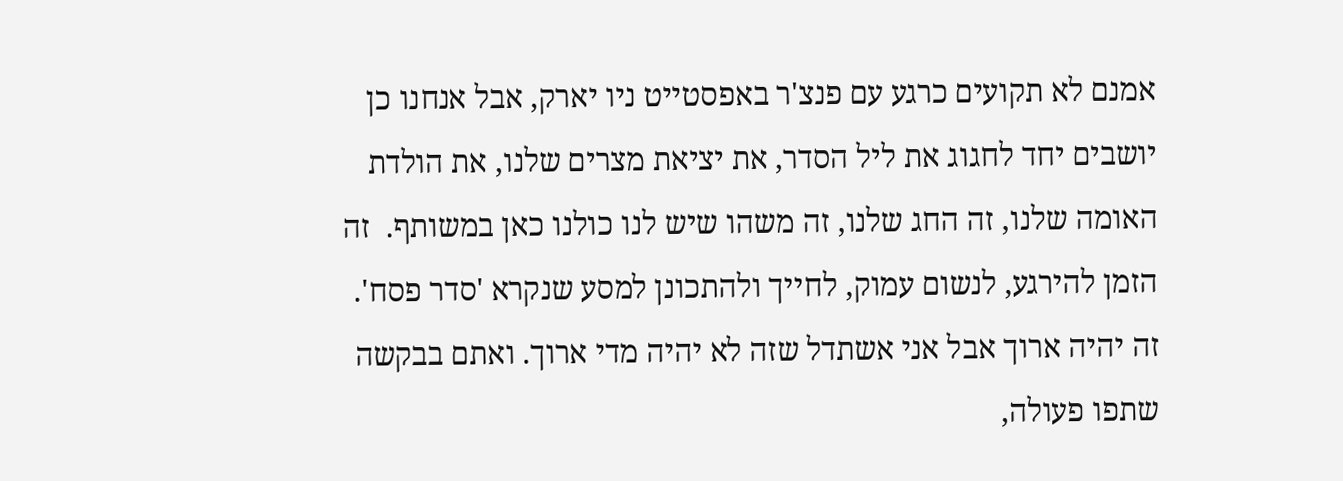אמנם לא תקועים כרגע עם פנצ'ר באפסטייט ניו יארק, אבל אנחנו כן יושבים יחד לחגוג את ליל הסדר, את יציאת מצרים שלנו, את הולדת האומה שלנו, זה החג שלנו, זה משהו שיש לנו כולנו כאן במשותף.  זה הזמן להירגע, לנשום עמוק, לחייך ולהתכונן למסע שנקרא 'סדר פסח'. זה יהיה ארוך אבל אני אשתדל שזה לא יהיה מדי ארוך. ואתם בבקשה שתפו פעולה,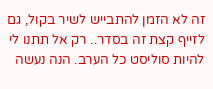זה לא הזמן להתבייש לשיר בקול, גם לזייף קצת זה בסדר.. רק אל תתנו לי להיות סוליסט כל הערב. הנה נעשה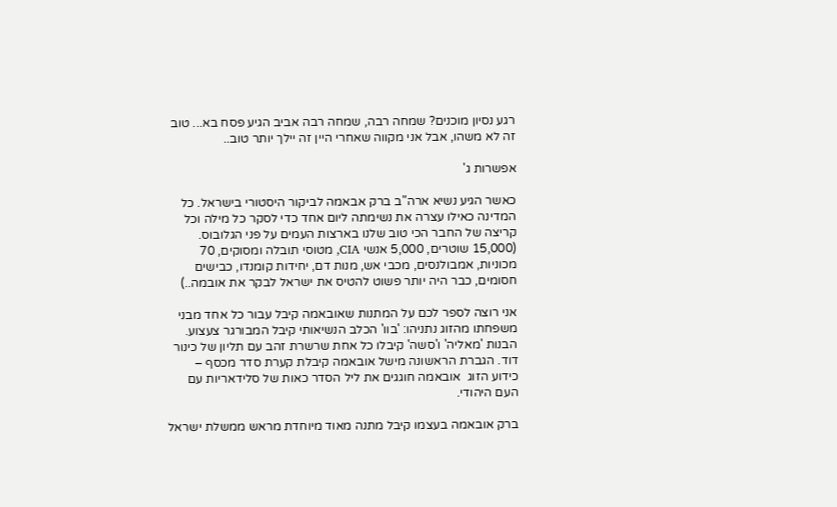רגע נסיון מוכנים? שמחה רבה, שמחה רבה אביב הגיע פסח בא... טוב זה לא משהו, אבל אני מקווה שאחרי היין זה יילך יותר טוב..

אפשרות ג'

כאשר הגיע נשיא ארה"ב ברק אבאמה לביקור היסטורי בישראל. כל המדינה כאילו עצרה את נשימתה ליום אחד כדי לסקר כל מילה וכל קריצה של החבר הכי טוב שלנו בארצות העמים על פני הגלובוס. (15,000 שוטרים, 5,000 אנשי CIA, מטוסי תובלה ומסוקים, 70 מכוניות, אמבולנסים, מכבי אש, מנות דם, יחידות קומנדו, כבישים חסומים, כבר היה יותר פשוט להטיס את ישראל לבקר את אובמה..)

אני רוצה לספר לכם על המתנות שאובאמה קיבל עבור כל אחד מבני משפחתו מהזוג נתניהו: 'בוו' הכלב הנשיאותי קיבל המבורגר צעצוע. הבנות 'מאליה' ו'סשה' קיבלו כל אחת שרשרת זהב עם תליון של כינור דוד. הגברת הראשונה מישל אובאמה קיבלת קערת סדר מכסף – כידוע הזוג  אובאמה חוגגים את ליל הסדר כאות של סלידאריות עם העם היהודי.

ברק אובאמה בעצמו קיבל מתנה מאוד מיוחדת מראש ממשלת ישראל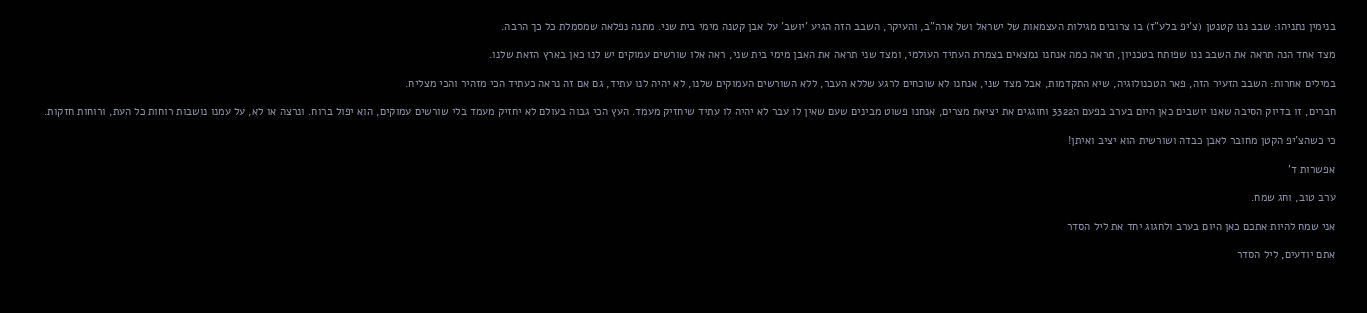בנימין נתניהו: שבב ננו קטנטן (צ'יפ בלע"ז) בו צרובים מגילות העצמאות של ישראל ושל ארה"ב, והעיקר, השבב הזה הגיע 'יושב' על אבן קטנה מימי בית שני. מתנה נפלאה שמסמלת כל כך הרבה.

מצד אחד הנה תראה את השבב ננו שפותח בטכניון, תראה כמה אנחנו נמצאים בצמרת העתיד העולמי, ומצד שני תראה את האבן מימי בית שני, ראה אלו שורשים עמוקים יש לנו כאן בארץ הזאת שלנו.

במילים אחרות: השבב הזעיר הזה, פאר הטכנולוגיה, שיא התקדמות, אבל מצד שני, אנחנו לא שוכחים לרגע שללא העבר, ללא השורשים העמוקים שלנו, לא יהיה לנו עתיד, גם אם זה נראה כעתיד הכי מזהיר והכי מצליח.

חברים, זו בדיוק הסיבה שאנו יושבים כאן היום בערב בפעם ה3322 וחוגגים את יציאת מצרים, אנחנו פשוט מבינים שעם שאין לו עבר לא יהיה לו עתיד שיחזיק מעמד. העץ הכי גבוה בעולם לא יחזיק מעמד בלי שורשים עמוקים, הוא יפול ברוח. ונרצה או לא, על עמנו נושבות רוחות כל העת, ורוחות חזקות.

כי כשהצ'יפ הקטן מחובר לאבן כבדה ושורשית הוא יציב ואיתן!

אפשרות ד'

ערב טוב, וחג שמח.

אני שמח להיות אתכם כאן היום בערב ולחגוג יחד את ליל הסדר

אתם יודעים, ליל הסדר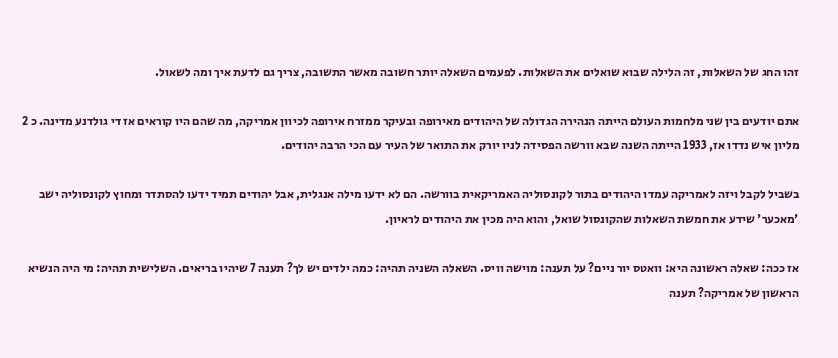זהו החג של השאלות, זה הלילה שבוא שואלים את השאלות. לפעמים השאלה יותר חשובה מאשר התשובה, צריך גם לדעת איך ומה לשאול.

אתם יודעים בין שני מלחמות העולם הייתה הנהירה הגדולה של היהודים מאירופה ובעיקר ממזרח אירופה לכיוון אמריקה, מה שהם היו קוראים אז די גולדנע מדינה. כ 2 מליון איש נדדו אז, 1933 הייתה השנה שבא וורשה הפסידה לניו יורק את התואר של העיר עם הכי הרבה יהודים.

בשביל לקבל ויזה לאמריקה עמדו היהודים בתור לקונסוליה האמריקאית בוורשה. הם לא ידעו מילה אנגלית, אבל יהודים תמיד ידעו להסתדר ומחוץ לקונסוליה ישב 'מאכער' שידע את חמשת השאלות שהקונסול שואל, והוא היה מכין את היהודים לראיון.

אז ככה: שאלה ראשונה היא: וואטס יור ניים? על תענה: מוישה וויס. השאלה השניה תהיה: כמה ילדים יש לך? תענה 7 שיהיו בריאים. השלישית תהיה: מי היה הנשיא הראשון של אמריקה? תענה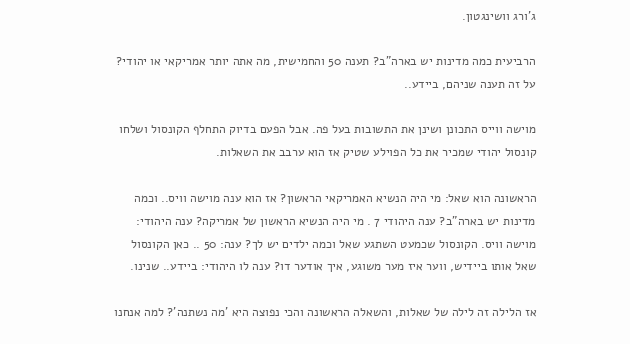ג'ורג וושינגטון.

הרביעית כמה מדינות יש בארה"ב? תענה 50 והחמישית, מה אתה יותר אמריקאי או יהודי? על זה תענה שניהם, ביידע..

מוישה ווייס התכונן ושינן את התשובות בעל פה. אבל הפעם בדיוק התחלף הקונסול ושלחו קונסול יהודי שמכיר את כל הפוילע שטיק אז הוא ערבב את השאלות.

הראשונה הוא שאל: מי היה הנשיא האמריקאי הראשון? אז הוא ענה מוישה וויס.. וכמה מדינות יש בארה"ב? ענה היהודי 7 . מי היה הנשיא הראשון של אמריקה? ענה היהודי: מוישה וויס. הקונסול שכמעט השתגע שאל וכמה ילדים יש לך? ענה: 50 .. כאן הקונסול שאל אותו ביידיש, ווער איז מער משוגע, איך אודער דו? ענה לו היהודי: ביידע.. שנינו.

אז הלילה זה לילה של שאלות, והשאלה הראשונה והכי נפוצה היא 'מה נשתנה'? למה אנחנו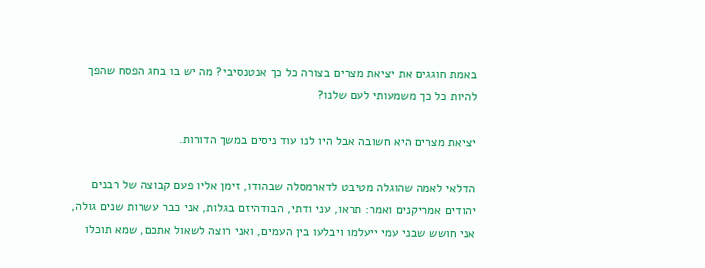באמת חוגגים את יציאת מצרים בצורה כל כך אנטנסיבי? מה יש בו בחג הפסח שהפך להיות כל כך משמעותי לעם שלנו?

יציאת מצרים היא חשובה אבל היו לנו עוד ניסים במשך הדורות.

הדלאי לאמה שהוגלה מטיבט לדארמסלה שבהודו, זימן אליו פעם קבוצה של רבנים יהודים אמריקנים ואמר: תראו, עני ודתי, הבודהיזם בגלות, אני כבר עשרות שנים גולה, אני חושש שבני עמי ייעלמו ויבלעו בין העמים, ואני רוצה לשאול אתכם, שמא תוכלו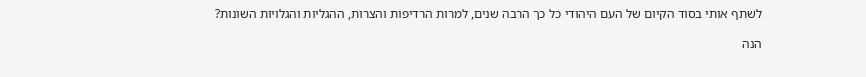לשתף אותי בסוד הקיום של העם היהודי כל כך הרבה שנים, למרות הרדיפות והצרות, ההגליות והגלויות השונות?

הנה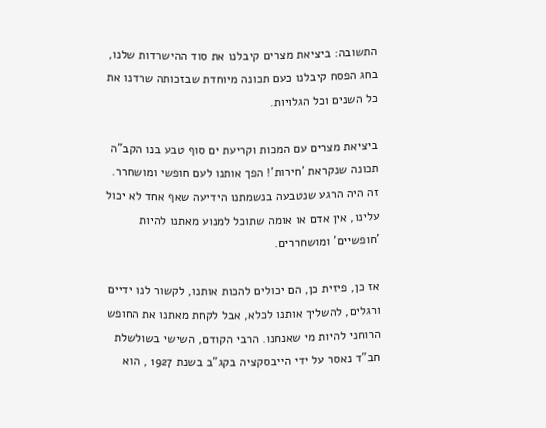התשובה: ביציאת מצרים קיבלנו את סוד ההישרדות שלנו, בחג הפסח קיבלנו כעם תכונה מיוחדת שבזכותה שרדנו את כל השנים וכל הגלויות.

ביציאת מצרים עם המכות וקריעת ים סוף טבע בנו הקב"ה תכונה שנקראת 'חירות'! הפך אותנו לעם חופשי ומושחרר. זה היה הרגע שנטבעה בנשמתנו הידיעה שאף אחד לא יכול עלינו, אין אדם או אומה שתוכל למנוע מאתנו להיות 'חופשיים' ומושחררים.

אז כן, פיזית כן, הם יכולים להכות אותנו, לקשור לנו ידיים ורגלים, להשליך אותנו לכלא, אבל לקחת מאתנו את החופש הרוחני להיות מי שאנחנו. הרבי הקודם, השישי בשולשלת חב"ד נאסר על ידי הייבסקציה בקג"ב בשנת 1927 , הוא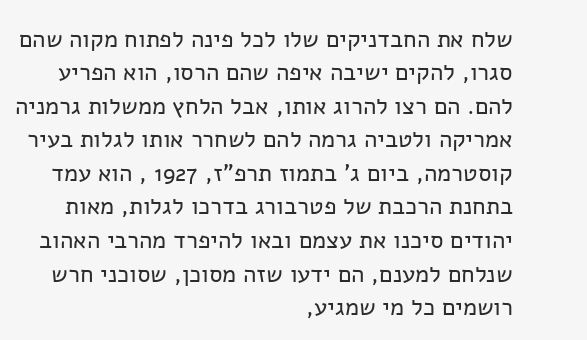שלח את החבדניקים שלו לכל פינה לפתוח מקוה שהם סגרו, להקים ישיבה איפה שהם הרסו, הוא הפריע להם. הם רצו להרוג אותו, אבל הלחץ ממשלות גרמניה אמריקה ולטביה גרמה להם לשחרר אותו לגלות בעיר קוסטרמה, ביום ג' בתמוז תרפ"ז, 1927 , הוא עמד בתחנת הרכבת של פטרבורג בדרכו לגלות, מאות יהודים סיכנו את עצמם ובאו להיפרד מהרבי האהוב שנלחם למענם, הם ידעו שזה מסוכן, שסוכני חרש רושמים כל מי שמגיע,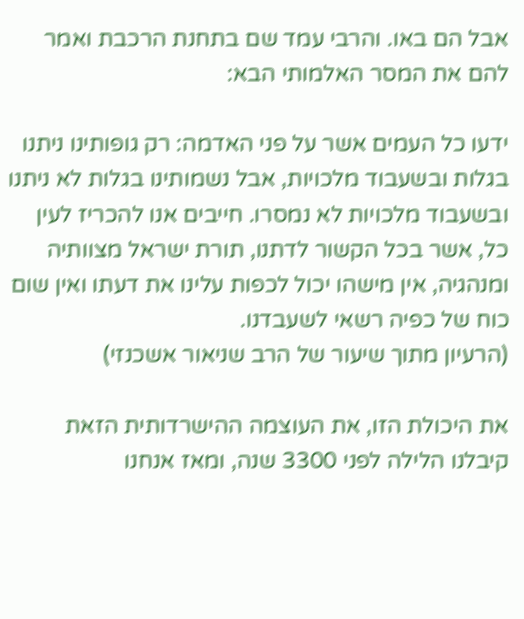אבל הם באו. והרבי עמד שם בתחנת הרכבת ואמר להם את המסר האלמותי הבא:

ידעו כל העמים אשר על פני האדמה: רק גופותינו ניתנו בגלות ובשעבוד מלכויות, אבל נשמותינו בגלות לא ניתנו ובשעבוד מלכויות לא נמסרו. חייבים אנו להכריז לעין כל, אשר בכל הקשור לדתנו, תורת ישראל מצוותיה ומנהגיה, אין מישהו יכול לכפות עלינו את דעתו ואין שום כוח של כפיה רשאי לשעבדנו.
(הרעיון מתוך שיעור של הרב שניאור אשכנזי)

את היכולת הזו, את העוצמה ההישרדותית הזאת קיבלנו הלילה לפני 3300 שנה, ומאז אנחנו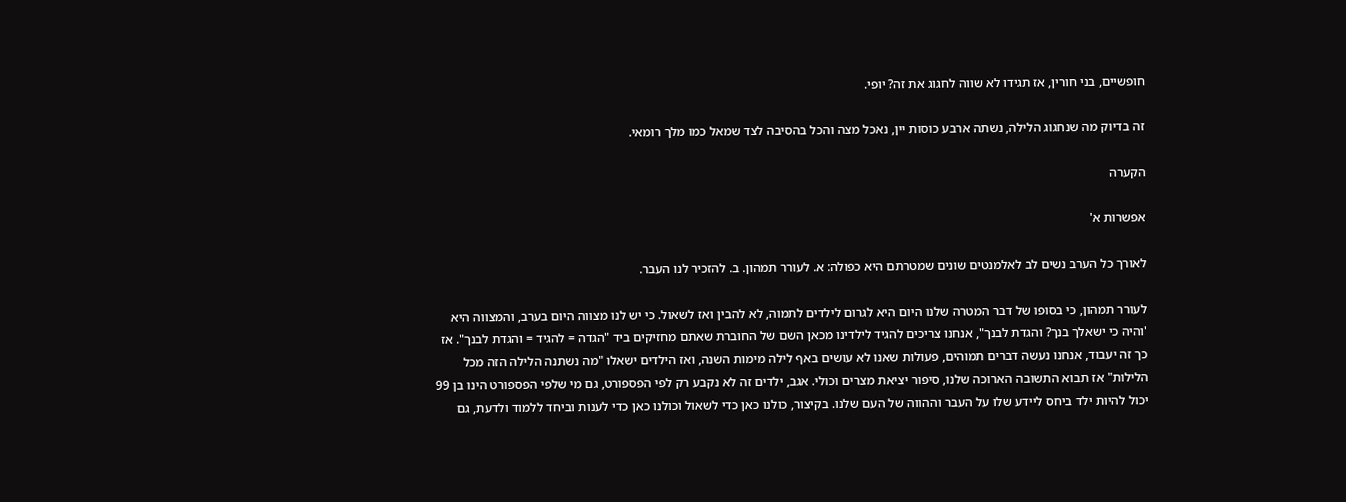חופשיים, בני חורין, אז תגידו לא שווה לחגוג את זה? יופי.

זה בדיוק מה שנחגוג הלילה, נשתה ארבע כוסות יין, נאכל מצה והכל בהסיבה לצד שמאל כמו מלך רומאי.

הקערה

אפשרות א'

לאורך כל הערב נשים לב לאלמנטים שונים שמטרתם היא כפולה: א. לעורר תמהון. ב. להזכיר לנו העבר.

לעורר תמהון, כי בסופו של דבר המטרה שלנו היום היא לגרום לילדים לתמוה, לא להבין ואז לשאול. כי יש לנו מצווה היום בערב, והמצווה היא 'והיה כי ישאלך בנך? והגדת לבנך", אנחנו צריכים להגיד לילדינו מכאן השם של החוברת שאתם מחזיקים ביד "הגדה = להגיד = והגדת לבנך". אז כך זה יעבוד, אנחנו נעשה דברים תמוהים, פעולות שאנו לא עושים באף לילה מימות השנה, ואז הילדים ישאלו "מה נשתנה הלילה הזה מכל הלילות" אז תבוא התשובה הארוכה שלנו, סיפור יציאת מצרים וכולי. אגב, ילדים זה לא נקבע רק לפי הפספורט, גם מי שלפי הפספורט הינו בן 99 יכול להיות ילד ביחס ליידע שלו על העבר וההווה של העם שלנו. בקיצור, כולנו כאן כדי לשאול וכולנו כאן כדי לענות וביחד ללמוד ולדעת, גם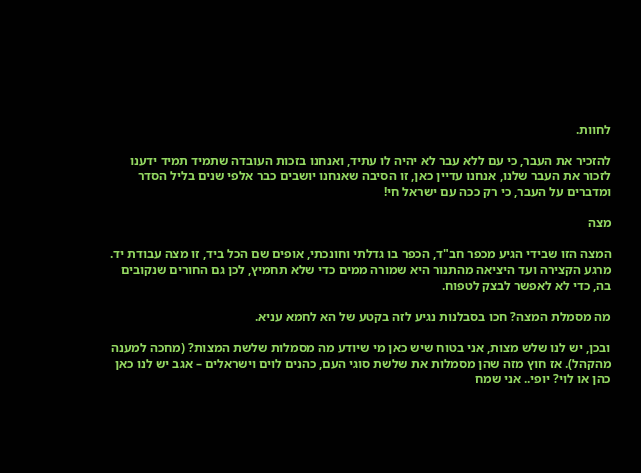לחוות.

להזכיר את העבר, כי עם ללא עבר לא יהיה לו עתיד, ואנחנו בזכות העובדה שתמיד תמיד ידענו לזכור את העבר שלנו, אנחנו עדיין כאן, זו הסיבה שאנחנו יושבים כבר אלפי שנים בליל הסדר ומדברים על העבר, כי רק ככה עם ישראל חי!

מצה

המצה הזו שבידי הגיע מכפר חב"ד, הכפר בו גדלתי וחונכתי, אופים שם הכל ביד, זו מצה עבודת יד. מרגע הקצירה ועד היציאה מהתנור היא שמורה ממים כדי שלא תחמיץ, לכן גם החורים שנקובים בה, כדי לא לאפשר לבצק לטפוח.

מה מסמלת המצה? חכו בסבלנות נגיע לזה בקטע של הא לחמא עניא.

ובכן, יש לנו שלש מצות, אני בטוח שיש כאן מי שיודע מה מסמלות שלשת המצות? (מחכה למענה מהקהל). אז חוץ מזה שהן מסמלות את שלשת סוגי העם, כהנים לוים וישראלים – אגב יש לנו כאן כהן או לוי? יופי.. אני שמח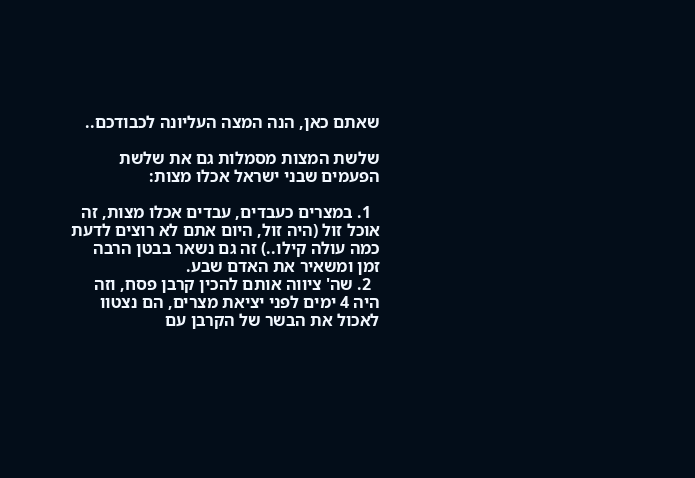שאתם כאן, הנה המצה העליונה לכבודכם..

שלשת המצות מסמלות גם את שלשת הפעמים שבני ישראל אכלו מצות:

  1. במצרים כעבדים, עבדים אכלו מצות, זה אוכל זול (היה זול, היום אתם לא רוצים לדעת כמה עולה קילו..) זה גם נשאר בבטן הרבה זמן ומשאיר את האדם שבע.
  2. שה' ציווה אותם להכין קרבן פסח, וזה היה 4 ימים לפני יציאת מצרים, הם נצטוו לאכול את הבשר של הקרבן עם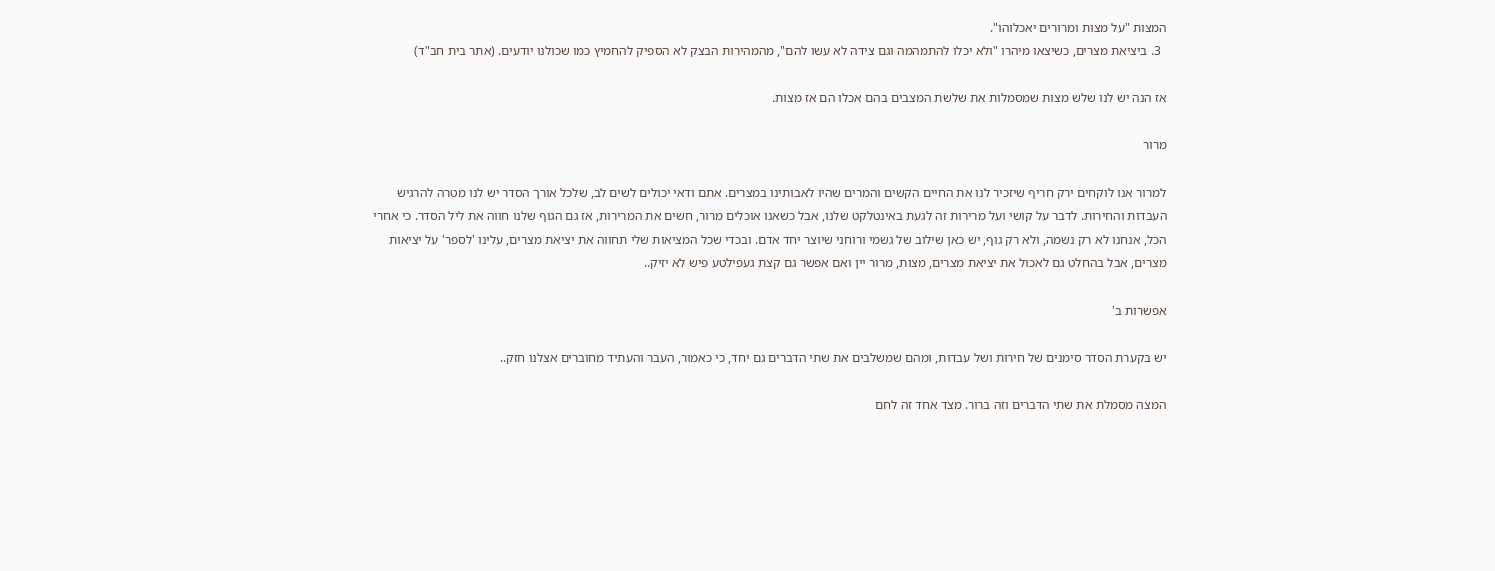המצות "על מצות ומרורים יאכלוהו".
  3. ביציאת מצרים, כשיצאו מיהרו "ולא יכלו להתמהמה וגם צידה לא עשו להם", מהמהירות הבצק לא הספיק להחמיץ כמו שכולנו יודעים. (אתר בית חב"ד)

אז הנה יש לנו שלש מצות שמסמלות את שלשת המצבים בהם אכלו הם אז מצות.

מרור

למרור אנו לוקחים ירק חריף שיזכיר לנו את החיים הקשים והמרים שהיו לאבותינו במצרים. אתם ודאי יכולים לשים לב, שלכל אורך הסדר יש לנו מטרה להרגיש העבדות והחירות. לדבר על קושי ועל מרירות זה לגעת באינטלקט שלנו, אבל כשאנו אוכלים מרור, חשים את המרירות, אז גם הגוף שלנו חווה את ליל הסדר. כי אחרי הכל, אנחנו לא רק נשמה, ולא רק גוף, יש כאן שילוב של גשמי ורוחני שיוצר יחד אדם. ובכדי שכל המציאות שלי תחווה את יציאת מצרים, עלינו 'לספר' על יציאות מצרים, אבל בהחלט גם לאכול את יציאת מצרים, מצות, מרור יין ואם אפשר גם קצת געפילטע פיש לא יזיק..

אפשרות ב'

יש בקערת הסדר סימנים של חירות ושל עבדות, ומהם שמשלבים את שתי הדברים גם יחד, כי כאמור, העבר והעתיד מחוברים אצלנו חזק..

המצה מסמלת את שתי הדברים וזה ברור. מצד אחד זה לחם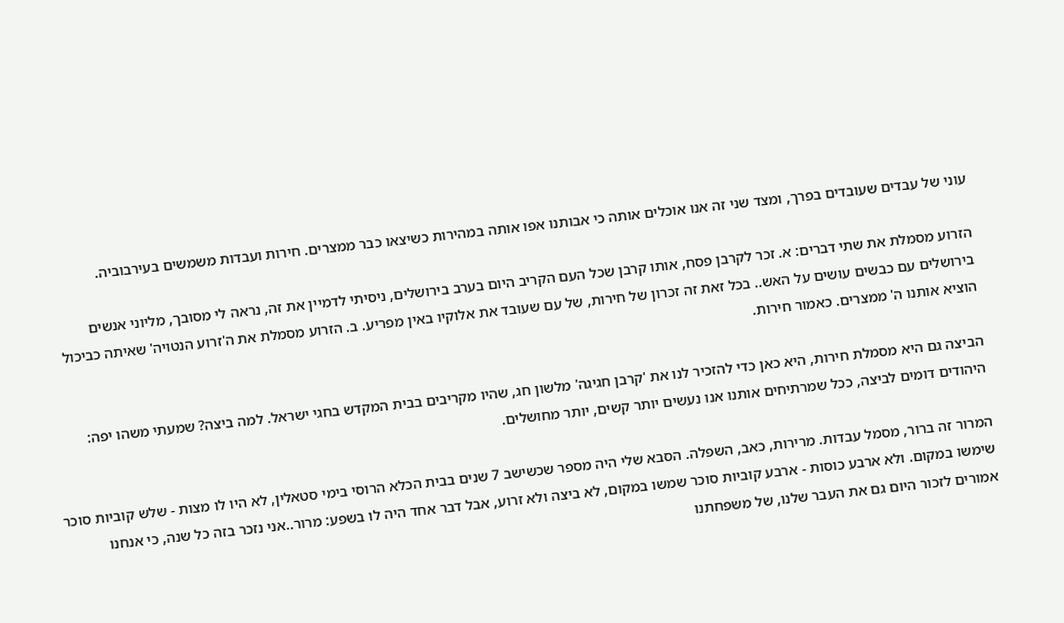עוני של עבדים שעובדים בפרך, ומצד שני זה אנו אוכלים אותה כי אבותנו אפו אותה במהירות כשיצאו כבר ממצרים. חירות ועבדות משמשים בעירבוביה.

הזרוע מסמלת את שתי דברים: א. זכר לקרבן פסח, אותו קרבן שכל העם הקריב היום בערב בירושלים, ניסיתי לדמיין את זה, נראה לי מסובך, מליוני אנשים בירושלים עם כבשים עושים על האש.. בכל זאת זה זכרון של חירות, של עם שעובד את אלוקיו באין מפריע. ב. הזרוע מסמלת את ה'זרוע הנטויה' שאיתה כביכול הוציא אותנו ה' ממצרים. כאמור חירות.

הביצה גם היא מסמלת חירות, היא כאן כדי להזכיר לנו את 'קרבן חגיגה' מלשון חג, שהיו מקריבים בבית המקדש בחגי ישראל. למה ביצה? שמעתי משהו יפה: היהודים דומים לביצה, ככל שמרתיחים אותנו אנו נעשים יותר קשים, יותר מחושלים.

המרור זה ברור, מסמל עבדות. מרירות, כאב, השפלה. הסבא שלי היה מספר שכשישב 7 שנים בבית הכלא הרוסי בימי סטאלין, לא היו לו מצות - שלש קוביות סוכר שימשו במקום. ולא ארבע כוסות - ארבע קוביות סוכר שמשו במקום, לא ביצה ולא זרוע, אבל דבר אחד היה לו בשפע: מרור..אני נזכר בזה כל שנה, כי אנחנו אמורים לזכור היום גם את העבר שלנו, של משפחתנו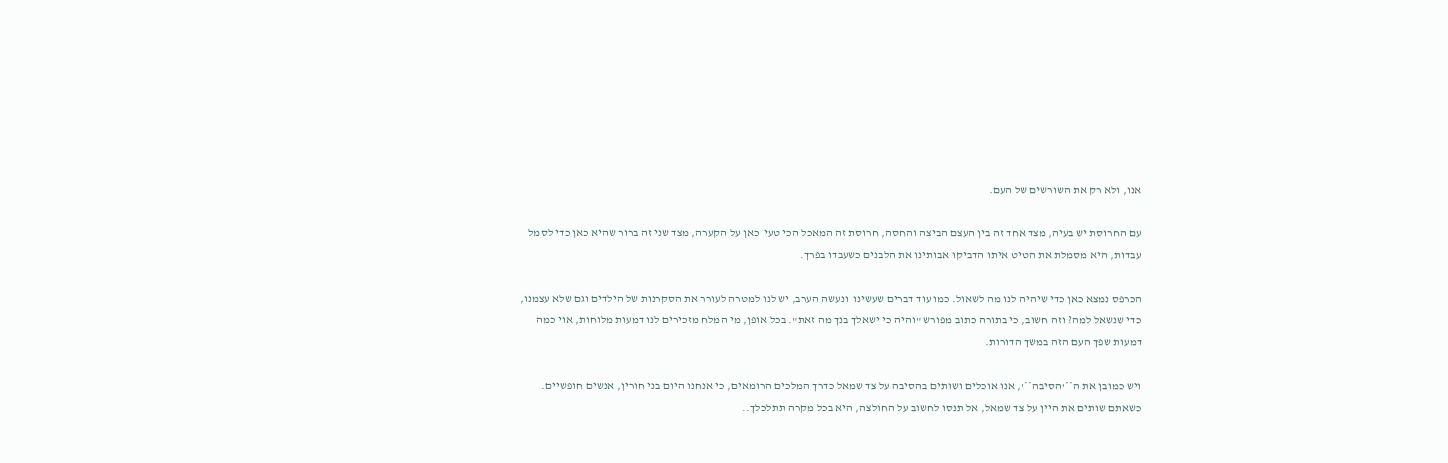אנו, ולא רק את השורשים של העם.

עם החרוסת יש בעיה, מצד אחד זה בין העצם הביצה והחסה, חרוסת זה המאכל הכי טעי  כאן על הקערה, מצד שני זה ברור שהיא כאן כדי לסמל עבדות, היא מסמלת את הטיט איתו הדביקו אבותינו את הלבנים כשעבדו בפרך.

הכרפס נמצא כאן כדי שיהיה לנו מה לשאול. כמו עוד דברים שעשינו  ונעשה הערב, יש לנו למטרה לעורר את הסקרנות של הילדים וגם שלא עצמנו, כדי שנשאל למה? וזה חשוב, כי בתורה כתוב מפורש "והיה כי ישאלך בנך מה זאת". בכל אופן, מי המלח מזכירים לנו דמעות מלוחות, אוי כמה דמעות שפך העם הזה במשך הדורות.

ויש כמובן את ה**'הסיבה**', אנו אוכלים ושותים בהסיבה על צד שמאל כדרך המלכים הרומאים, כי אנחנו היום בני חורין, אנשים חופשיים. כשאתם שותים את היין על צד שמאל, אל תנסו לחשוב על החולצה, היא בכל מקרה תתלכלך..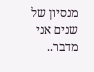מנסיון של שנים אני מדבר..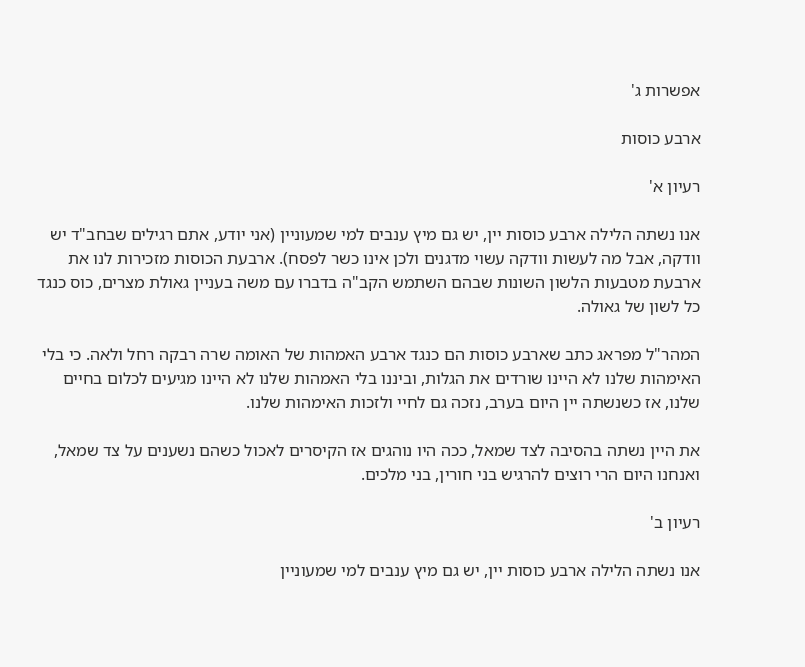אפשרות ג'

ארבע כוסות

רעיון א'

אנו נשתה הלילה ארבע כוסות יין, יש גם מיץ ענבים למי שמעוניין (אני יודע, אתם רגילים שבחב"ד יש וודקה, אבל מה לעשות וודקה עשוי מדגנים ולכן אינו כשר לפסח). ארבעת הכוסות מזכירות לנו את ארבעת מטבעות הלשון השונות שבהם השתמש הקב"ה בדברו עם משה בעניין גאולת מצרים, כוס כנגד כל לשון של גאולה.

המהר"ל מפראג כתב שארבע כוסות הם כנגד ארבע האמהות של האומה שרה רבקה רחל ולאה. כי בלי האימהות שלנו לא היינו שורדים את הגלות, וביננו בלי האמהות שלנו לא היינו מגיעים לכלום בחיים שלנו, אז כשנשתה יין היום בערב, נזכה גם לחיי ולזכות האימהות שלנו.

את היין נשתה בהסיבה לצד שמאל, ככה היו נוהגים אז הקיסרים לאכול כשהם נשענים על צד שמאל, ואנחנו היום הרי רוצים להרגיש בני חורין, בני מלכים.

רעיון ב'

אנו נשתה הלילה ארבע כוסות יין, יש גם מיץ ענבים למי שמעוניין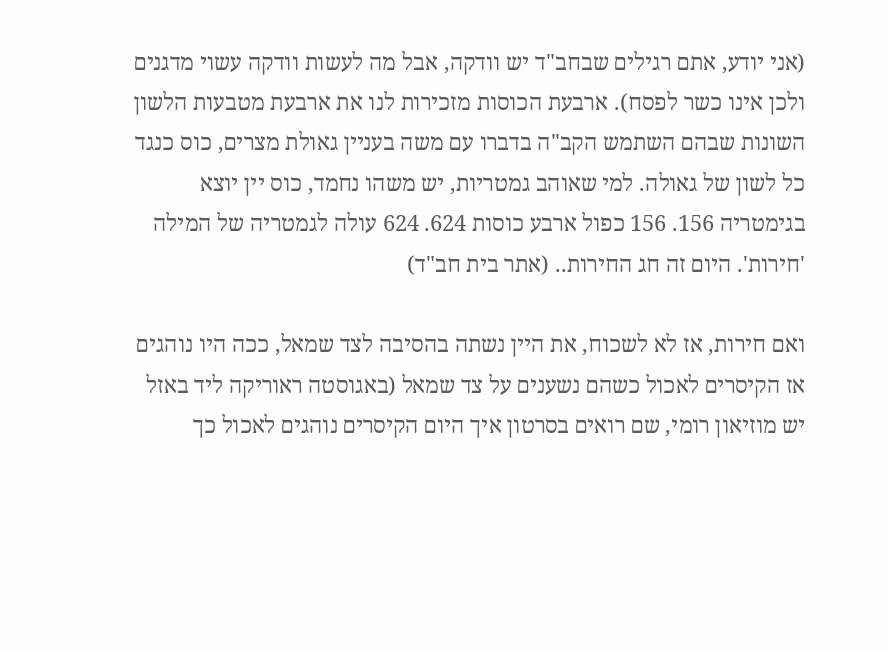(אני יודע, אתם רגילים שבחב"ד יש וודקה, אבל מה לעשות וודקה עשוי מדגנים ולכן אינו כשר לפסח). ארבעת הכוסות מזכירות לנו את ארבעת מטבעות הלשון השונות שבהם השתמש הקב"ה בדברו עם משה בעניין גאולת מצרים, כוס כנגד כל לשון של גאולה. למי שאוהב גמטריות, יש משהו נחמד, כוס יין יוצא בגימטריה 156. 156 כפול ארבע כוסות 624. 624 עולה לגמטריה של המילה 'חירות'. היום זה חג החירות.. (אתר בית חב"ד)

ואם חירות, אז לא לשכוח, את היין נשתה בהסיבה לצד שמאל, ככה היו נוהגים אז הקיסרים לאכול כשהם נשענים על צד שמאל (באגוסטה ראוריקה ליד באזל יש מוזיאון רומי, שם רואים בסרטון איך היום הקיסרים נוהגים לאכול כך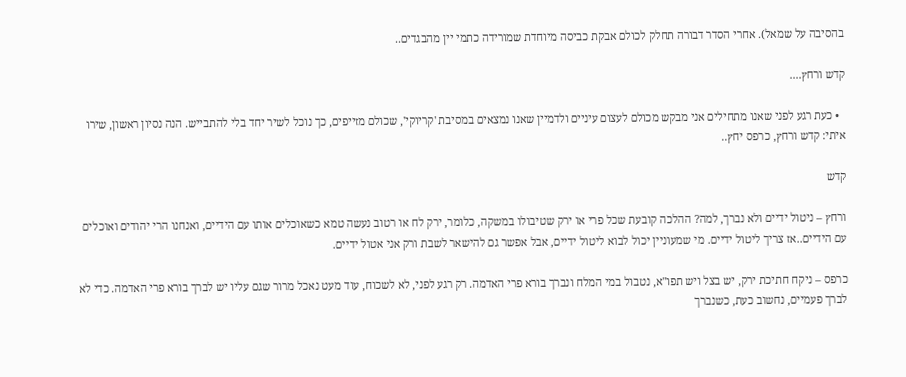בהסיבה על שמאל). אחרי הסדר דבורה תחלק לכולם אבקת כביסה מיוחדת שמורידה כתמי יין מהבגדים..

קדש ורחץ....

  • כעת רגע לפני שאנו מתחילים אני מבקש מכולם לעצום עיניים ולדמיין שאנו נמצאים במסיבת 'קריוקי', שכולם מזייפים, כך נוכל לשיר יחד בלי להתבייש. הנה נסיון ראשון, שירו איתי: קדש ורחץ, כרפס יחץ..

קדש

ורחץ – ניטול ידיים ולא נברך, למה? ההלכה קובעת שכל פרי או ירק שטיבולו במשקה, כלומר, ירק לח או רטוב נעשה טמא כשאוכלים אותו עם הידיים, ואנחנו הרי יהודים ואוכלים עם הידיים..אז צריך ליטול ידיים. מי שמעוניין יכול לבוא ליטול ידיים, אבל אפשר גם להישאר לשבת ורק אני אטול ידיים.

כרפס – ניקח חתיכת ירק, יש בצל ויש תפו"א, נטבול במי המלח ונברך בורא פרי האדמה. רק רגע לפני, לא לשכוח, עוד מעט נאכל מרור שגם עליו יש לברך בורא פרי האדמה. כדי לא לברך פעמיים, נחשוב כעת, כשנברך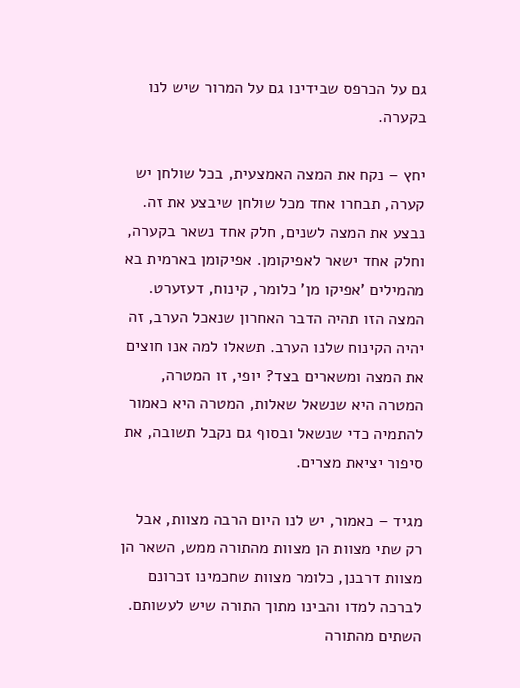גם על הכרפס שבידינו גם על המרור שיש לנו בקערה.

יחץ – נקח את המצה האמצעית, בכל שולחן יש קערה, תבחרו אחד מכל שולחן שיבצע את זה. נבצע את המצה לשנים, חלק אחד נשאר בקערה, וחלק אחד ישאר לאפיקומן. אפיקומן בארמית בא מהמילים 'אפיקו מן' כלומר, קינוח, דעזערט. המצה הזו תהיה הדבר האחרון שנאכל הערב, זה יהיה הקינוח שלנו הערב. תשאלו למה אנו חוצים את המצה ומשארים בצד? יופי, זו המטרה, המטרה היא שנשאל שאלות, המטרה היא כאמור להתמיה כדי שנשאל ובסוף גם נקבל תשובה, את סיפור יציאת מצרים.

מגיד – כאמור, יש לנו היום הרבה מצוות, אבל רק שתי מצוות הן מצוות מהתורה ממש, השאר הן מצוות דרבנן, כלומר מצוות שחכמינו זכרונם לברכה למדו והבינו מתוך התורה שיש לעשותם. השתים מהתורה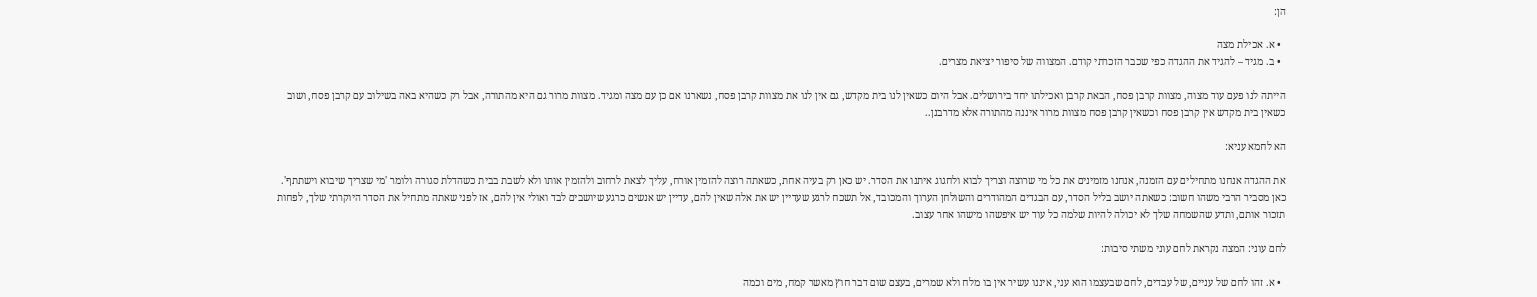הן:

  • א. אכילת מצה
  • ב. מגיד – להגיד את ההגדה כפי שכבר הזכרתי קודם. המצווה של סיפור יציאת מצרים.

הייתה לנו פעם עוד מצוה, מצוות קרבן פסח, הבאת קרבן ואכילתו יחד בירושלים. אבל היום כשאין לנו בית מקדש, גם אין לנו את מצוות קרבן פסח, נשארנו אם כן עם מצה ומגיד. מצוות מרור גם היא מהתורה, אבל רק כשהיא באה בשילוב עם קרבן פסח, ושוב כשאין בית מקדש אין קרבן פסח וכשאין קרבן פסח מצוות מרור איננה מהתורה אלא מדרבנן..

הא לחמא עניא:

את ההגדה אנחנו מתחילים עם הזמנה, אנחנו מזמינים את כל מי שרוצה וצריך לבוא ולחגוג איתנו את הסדר. יש כאן רק בעיה אחת, כשאתה רוצה להזמין אורח, עליך לצאת לרחוב ולהזמין אותו ולא לשבת בבית כשהדלת סגורה ולומר 'מי שצריך שיבוא וישתתף'. כאן מסביר הרבי משהו חשוב: כשאתה יושב בליל הסדר, עם הבגדים המהודרים והשולחן הערוך והמכובד, אל תשכח לרגע שעדיין יש את אלה שאין להם, עדיין יש אנשים כרגע שיושבים לבד ואולי אין להם, אז לפני שאתה מתחיל את הסדר היוקרתי שלך, לפחות תזכור אותם, ותדע שהשמחה שלך לא יכולה להיות שלמה כל עוד יש איפשהו מישהו אחר עצוב.

לחם עוני: המצה נקראת לחם עוני משתי סיבות:

  • א. זהו לחם של עניים, של עבדים, לחם שבעצמו הוא עני, איננו עשיר אין בו מלח ולא שמרים, בעצם שום דבר חוץ מאשר קמח, מים וכמה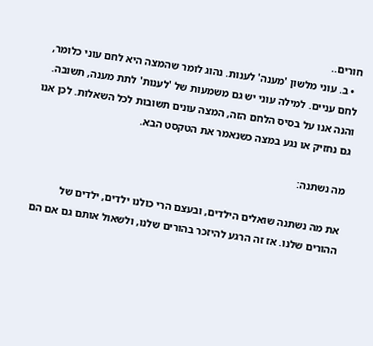חורים..
  • ב. עוני מלשון 'מענה' לענות. נהוג לומר שהמצה היא לחם עוני כלומר, לחם עניים. למילה עוני יש גם משמעות של 'לענות' לתת מענה, תשובה. והנה אנו על בסיס הלחם הזה, המצה עונים תשובות לכל השאלות. לכן אנו גם נחזיק או נגע במצה כשנאמר את הטקסט הבא.

מה נשתנה:

את מה נשתנה שואלים הילדים, ובעצם הרי כולנו ילדים, ילדים של ההורים שלנו. אז זה הרגע להיזכר בהורים שלנו, ולשאול אותם גם אם הם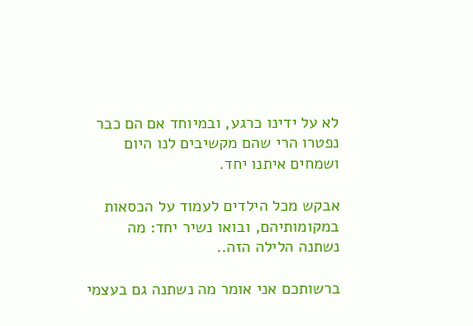לא על ידינו כרגע, ובמיוחד אם הם כבר נפטרו הרי שהם מקשיבים לנו היום ושמחים איתנו יחד.

אבקש מכל הילדים לעמוד על הכסאות במקומותיהם, ובואו נשיר יחד: מה נשתנה הלילה הזה..

ברשותכם אני אומר מה נשתנה גם בעצמי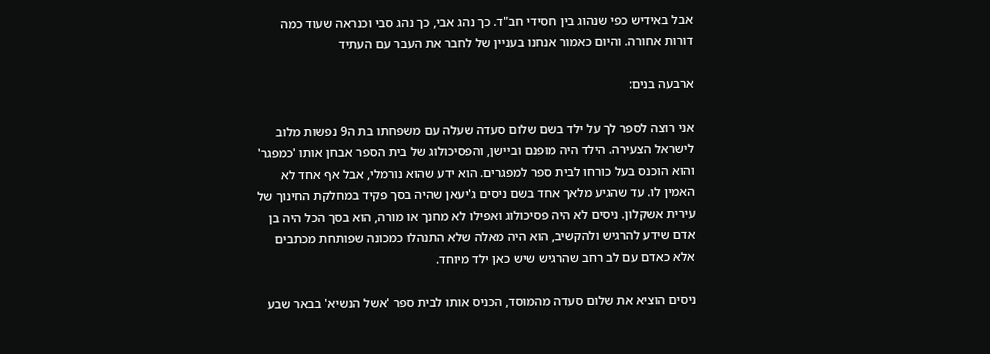אבל באידיש כפי שנהוג בין חסידי חב"ד. כך נהג אבי, כך נהג סבי וכנראה שעוד כמה דורות אחורה. והיום כאמור אנחנו בעניין של לחבר את העבר עם העתיד

ארבעה בנים:

אני רוצה לספר לך על ילד בשם שלום סעדה שעלה עם משפחתו בת ה9 נפשות מלוב לישראל הצעירה. הילד היה מופנם וביישן, והפסיכולוג של בית הספר אבחן אותו 'כמפגר' והוא הוכנס בעל כורחו לבית ספר למפגרים. הוא ידע שהוא נורמלי, אבל אף אחד לא האמין לו. עד שהגיע מלאך אחד בשם ניסים ג'יעאן שהיה בסך פקיד במחלקת החינוך של עירית אשקלון. ניסים לא היה פסיכולוג ואפילו לא מחנך או מורה, הוא בסך הכל היה בן אדם שידע להרגיש ולהקשיב, הוא היה מאלה שלא התנהלו כמכונה שפותחת מכתבים אלא כאדם עם לב רחב שהרגיש שיש כאן ילד מיוחד.

ניסים הוציא את שלום סעדה מהמוסד, הכניס אותו לבית ספר 'אשל הנשיא' בבאר שבע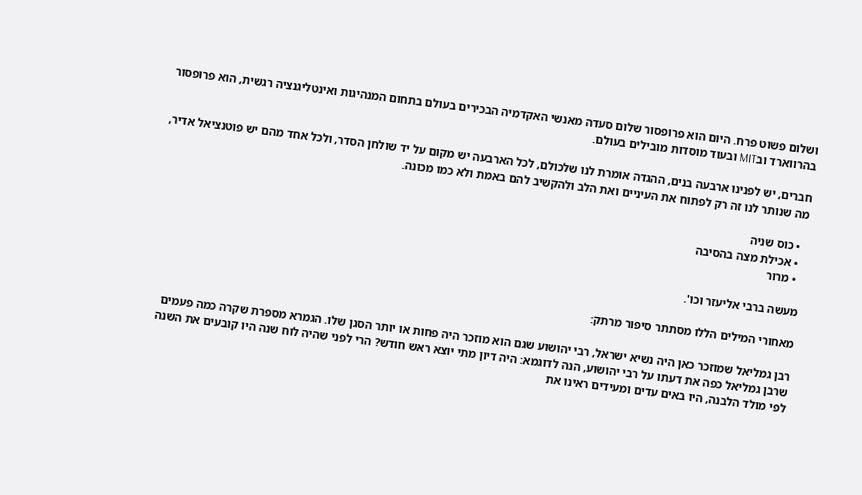ושלום פשוט פרח. היום הוא פרופסור שלום סעדה מאנשי האקדמיה הבכירים בעולם בתחום המנהיגות ואינטליגנציה רגשית, הוא פרופסור בהרווארד ובMIT ובעוד מוסדות מובילים בעולם.

חברים, יש לפנינו ארבעה בנים, ההגדה אומרת לנו שלכולם, לכל הארבעה יש מקום על יד שולחן הסדר, ולכל אחד מהם יש פוטנציאל אדיר, מה שנותר לנו זה רק לפתוח את העיניים ואת הלב ולהקשיב להם באמת ולא כמו מכונה.

  • כוס שניה
  • אכילת מצה בהסיבה
  • מרור

מעשה ברבי אליעזר וכו'.

מאחורי המילים הללו מסתתר סיפור מרתק:

רבן גמליאל שמוזכר כאן היה נשיא ישראל, רבי יהושוע שגם הוא מוזכר היה פחות או יותר הסגן שלו. הגמרא מספרת שקרה כמה פעמים שרבן גמליאל כפה את דעתו על רבי יהושוע, הנה לדוגמא: היה דיון מתי יוצא ראש חודש? הרי לפני שהיה לוח שנה היו קובעים את השנה לפי מולד הלבנה, היו באים עדים ומעידים ראינו את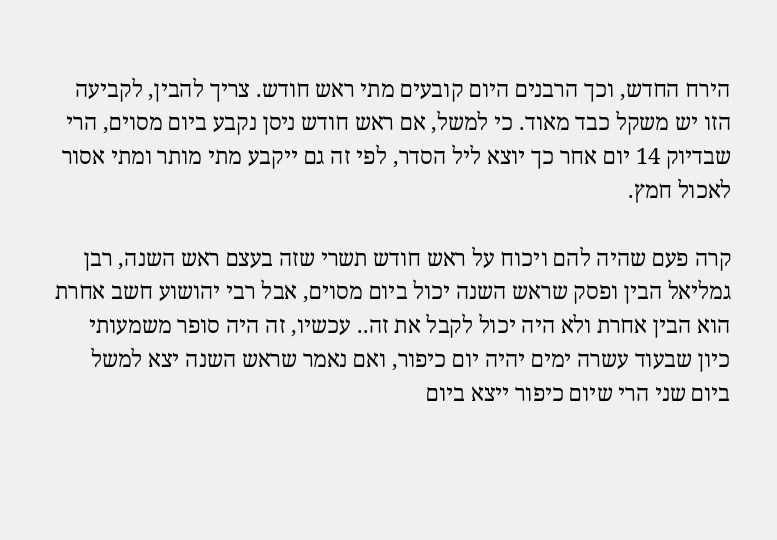הירח החדש, וכך הרבנים היום קובעים מתי ראש חודש. צריך להבין, לקביעה הזו יש משקל כבד מאוד. כי למשל, אם ראש חודש ניסן נקבע ביום מסוים, הרי שבדיוק 14 יום אחר כך יוצא ליל הסדר, לפי זה גם ייקבע מתי מותר ומתי אסור לאכול חמץ.

קרה פעם שהיה להם ויכוח על ראש חודש תשרי שזה בעצם ראש השנה, רבן גמליאל הבין ופסק שראש השנה יכול ביום מסוים, אבל רבי יהושוע חשב אחרת הוא הבין אחרת ולא היה יכול לקבל את זה.. עכשיו, זה היה סופר משמעותי כיון שבעוד עשרה ימים יהיה יום כיפור, ואם נאמר שראש השנה יצא למשל ביום שני הרי שיום כיפור ייצא ביום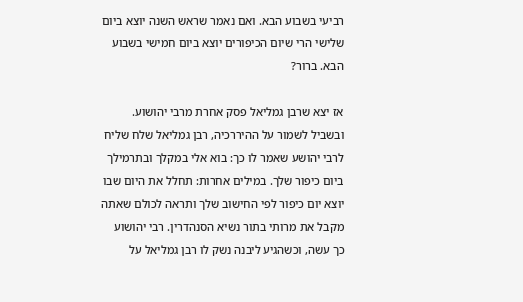רביעי בשבוע הבא. ואם נאמר שראש השנה יוצא ביום שלישי הרי שיום הכיפורים יוצא ביום חמישי בשבוע הבא. ברור?

אז יצא שרבן גמליאל פסק אחרת מרבי יהושוע. ובשביל לשמור על ההיררכיה, רבן גמליאל שלח שליח לרבי יהושע שאמר לו כך: בוא אלי במקלך ובתרמילך ביום כיפור שלך. במילים אחרות: תחלל את היום שבו יוצא יום כיפור לפי החישוב שלך ותראה לכולם שאתה מקבל את מרותי בתור נשיא הסנהדרין. רבי יהושוע כך עשה, וכשהגיע ליבנה נשק לו רבן גמליאל על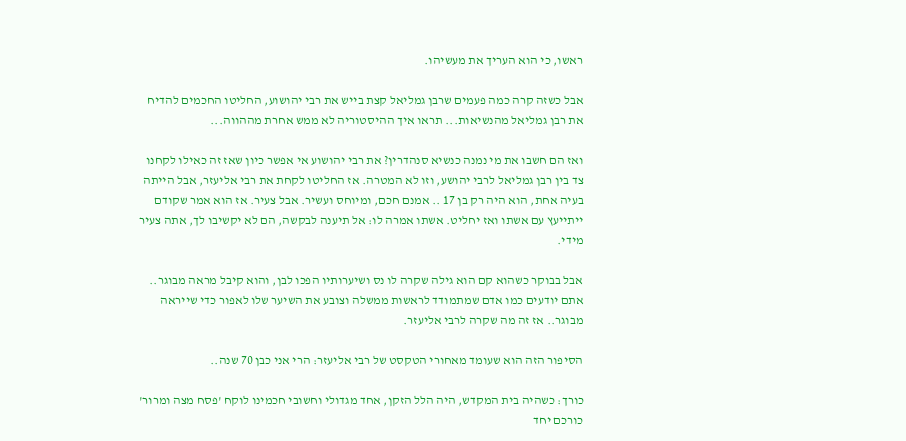ראשו, כי הוא העריך את מעשיהו.

אבל כשזה קרה כמה פעמים שרבן גמליאל קצת בייש את רבי יהושוע, החליטו החכמים להדיח את רבן גמליאל מהנשיאות... תראו איך ההיסטוריה לא ממש אחרת מההווה...

ואז הם חשבו את מי נמנה כנשיא סנהדרין? את רבי יהושוע אי אפשר כיון שאז זה כאילו לקחנו צד בין רבן גמליאל לרבי יהושע, וזו לא המטרה. אז החליטו לקחת את רבי אליעזר, אבל הייתה בעיה אחת, הוא היה רק בן 17 .. אמנם חכם, ומיוחס ועשיר. אבל צעיר. אז הוא אמר שקודם ייתייעץ עם אשתו ואז יחליט. אשתו אמרה לו: אל תיענה לבקשה, הם לא יקשיבו לך, אתה צעיר מידי.

אבל בבוקר כשהוא קם הוא גילה שקרה לו נס ושיערותיו הפכו לבן, והוא קיבל מראה מבוגר.. אתם יודעים כמו אדם שמתמודד לראשות ממשלה וצובע את השיער שלו לאפור כדי שייראה מבוגר.. אז זה מה שקרה לרבי אליעזר.

הסיפור הזה הוא שעומד מאחורי הטקסט של רבי אליעזר: הרי אני כבן 70 שנה..

כורך: כשהיה בית המקדש, היה הלל הזקן, אחד מגדולי וחשובי חכמינו לוקח 'פסח מצה ומרור' כורכם יחד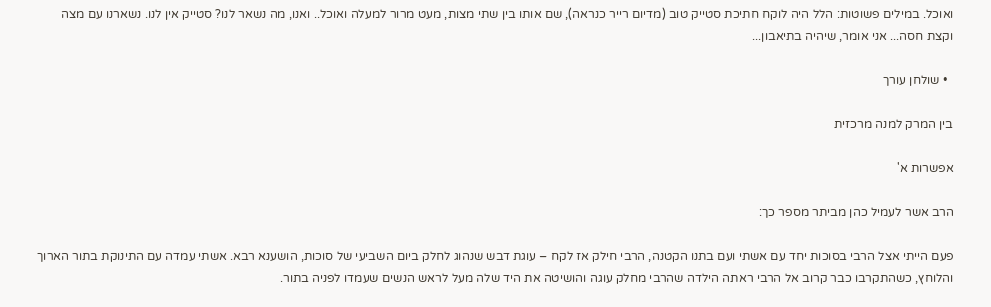ואוכל. במילים פשוטות: הלל היה לוקח חתיכת סטייק טוב (מדיום רייר כנראה), שם אותו בין שתי מצות, מעט מרור למעלה ואוכל.. ואנו, מה נשאר לנו? סטייק אין לנו. נשארנו עם מצה וקצת חסה... אני אומר, שיהיה בתיאבון...

  • שולחן עורך

בין המרק למנה מרכזית

אפשרות א'

הרב אשר לעמיל כהן מביתר מספר כך:

פעם הייתי אצל הרבי בסוכות יחד עם אשתי ועם בתנו הקטנה, הרבי חילק אז לקח – עוגת דבש שנהוג לחלק ביום השביעי של סוכות, הושענא רבא. אשתי עמדה עם התינוקת בתור הארוך והלוחץ, כשהתקרבו כבר קרוב אל הרבי ראתה הילדה שהרבי מחלק עוגה והושיטה את היד שלה מעל לראש הנשים שעמדו לפניה בתור.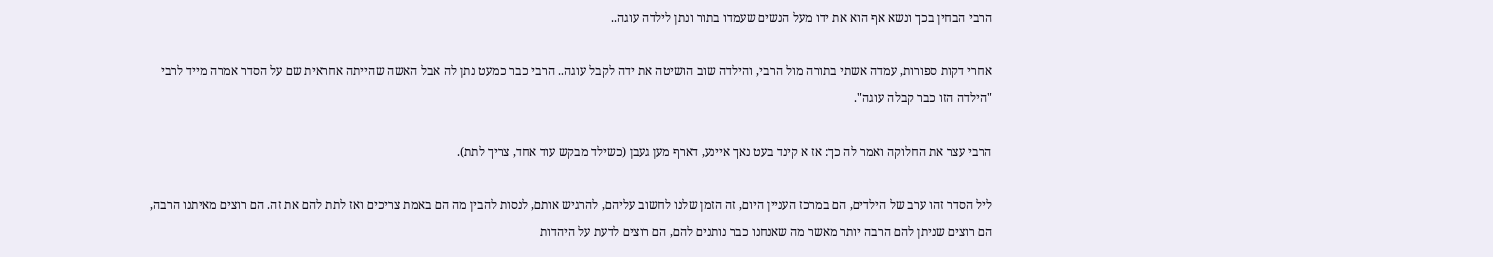הרבי הבחין בכך ונשא אף הוא את ידו מעל הנשים שעמדו בתור ונתן לילדה עוגה..

אחרי דקות ספורות, עמדה אשתי בתורה מול הרבי, והילדה שוב הושיטה את ידה לקבל עוגה.. הרבי כבר כמעט נתן לה אבל האשה שהייתה אחראית שם על הסדר אמרה מייד לרבי "הילדה הזו כבר קבלה עוגה".

הרבי עצר את החלוקה ואמר לה כך: אז א קינד בעט נאך איינע, דארף מען געבן (כשילד מבקש עוד אחד, צריך לתת).

ליל הסדר זהו ערב של הילדים, הם במרכז העניין היום, זה הזמן שלנו לחשוב עליהם, להרגיש אותם, לנסות להבין מה הם באמת צריכים ואז לתת להם את זה. הם רוצים מאיתנו הרבה, הם רוצים שניתן להם הרבה יותר מאשר מה שאנחנו כבר נותנים להם, הם רוצים לדעת על היהדות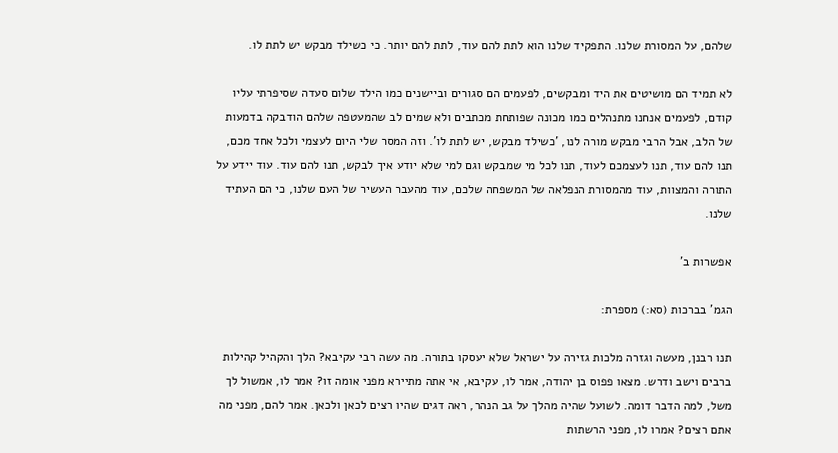שלהם, על המסורת שלנו. התפקיד שלנו הוא לתת להם עוד, לתת להם יותר. כי כשילד מבקש יש לתת לו.

לא תמיד הם מושיטים את היד ומבקשים, לפעמים הם סגורים וביישנים כמו הילד שלום סעדה שסיפרתי עליו קודם, לפעמים אנחנו מתנהלים כמו מכונה שפותחת מכתבים ולא שמים לב שהמעטפה שלהם הודבקה בדמעות של הלב, אבל הרבי מבקש מורה לנו, 'כשילד מבקש, יש לתת לו'. וזה המסר שלי היום לעצמי ולכל אחד מכם, תנו להם עוד, תנו לעצמכם לעוד, תנו לכל מי שמבקש וגם למי שלא יודע איך לבקש, תנו להם עוד. עוד יידע על התורה והמצוות, עוד מהמסורת הנפלאה של המשפחה שלכם, עוד מהעבר העשיר של העם שלנו, כי הם העתיד שלנו.

אפשרות ב'

הגמ' בברכות (סא:) מספרת:

תנו רבנן, מעשה וגזרה מלכות גזירה על ישראל שלא יעסקו בתורה. מה עשה רבי עקיבא? הלך והקהיל קהילות ברבים וישב ודרש. מצאו פפוס בן יהודה, אמר לו, עקיבא, אי אתה מתיירא מפני אומה זו? אמר לו, אמשול לך משל, למה הדבר דומה. לשועל שהיה מהלך על גב הנהר, ראה דגים שהיו רצים לכאן ולכאן. אמר להם, מפני מה אתם רצים? אמרו לו, מפני הרשתות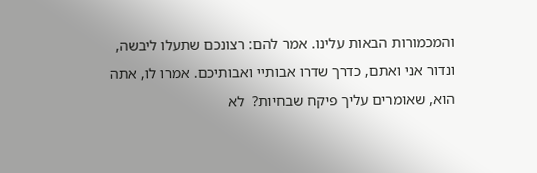והמכמורות הבאות עלינו. אמר להם: רצונכם שתעלו ליבשה, ונדור אני ואתם, כדרך שדרו אבותיי ואבותיכם. אמרו לו, אתה הוא, שאומרים עליך פיקח שבחיות?  לא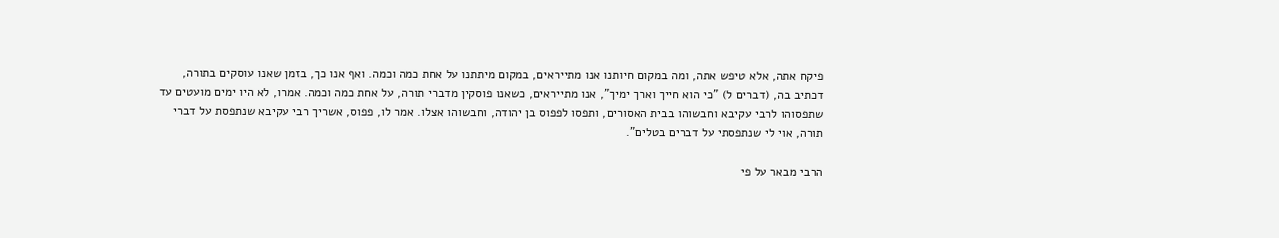פיקח אתה, אלא טיפש אתה, ומה במקום חיותנו אנו מתייראים, במקום מיתתנו על אחת כמה וכמה. ואף אנו כך, בזמן שאנו עוסקים בתורה, דכתיב בה, (דברים ל) "כי הוא חייך וארך ימיך", אנו מתייראים, כשאנו פוסקין מדברי תורה, על אחת כמה וכמה. אמרו, לא היו ימים מועטים עד שתפסוהו לרבי עקיבא וחבשוהו בבית האסורים, ותפסו לפפוס בן יהודה, וחבשוהו אצלו. אמר לו, פפוס, אשריך רבי עקיבא שנתפסת על דברי תורה, אוי לי שנתפסתי על דברים בטלים".

הרבי מבאר על פי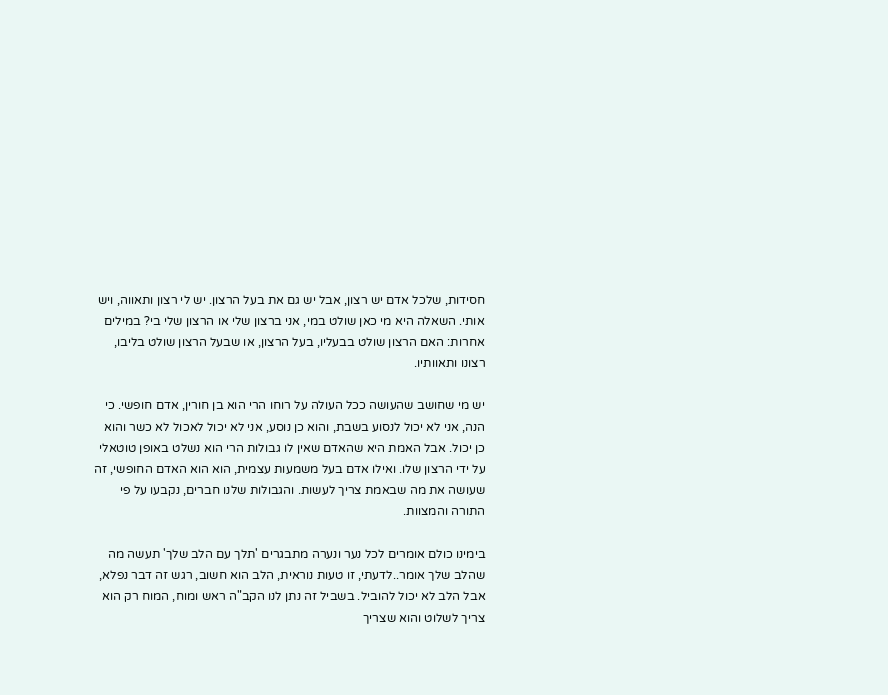חסידות, שלכל אדם יש רצון, אבל יש גם את בעל הרצון. יש לי רצון ותאווה, ויש אותי. השאלה היא מי כאן שולט במי, אני ברצון שלי או הרצון שלי בי? במילים אחרות: האם הרצון שולט בבעליו, בעל הרצון, או שבעל הרצון שולט בליבו, רצונו ותאוותיו.

יש מי שחושב שהעושה ככל העולה על רוחו הרי הוא בן חורין, אדם חופשי. כי הנה, אני לא יכול לנסוע בשבת, והוא כן נוסע, אני לא יכול לאכול לא כשר והוא כן יכול. אבל האמת היא שהאדם שאין לו גבולות הרי הוא נשלט באופן טוטאלי על ידי הרצון שלו. ואילו אדם בעל משמעות עצמית, הוא הוא האדם החופשי, זה שעושה את מה שבאמת צריך לעשות. והגבולות שלנו חברים, נקבעו על פי התורה והמצוות.

בימינו כולם אומרים לכל נער ונערה מתבגרים 'תלך עם הלב שלך' תעשה מה שהלב שלך אומר..לדעתי, זו טעות נוראית, הלב הוא חשוב, רגש זה דבר נפלא, אבל הלב לא יכול להוביל. בשביל זה נתן לנו הקב"ה ראש ומוח, המוח רק הוא צריך לשלוט והוא שצריך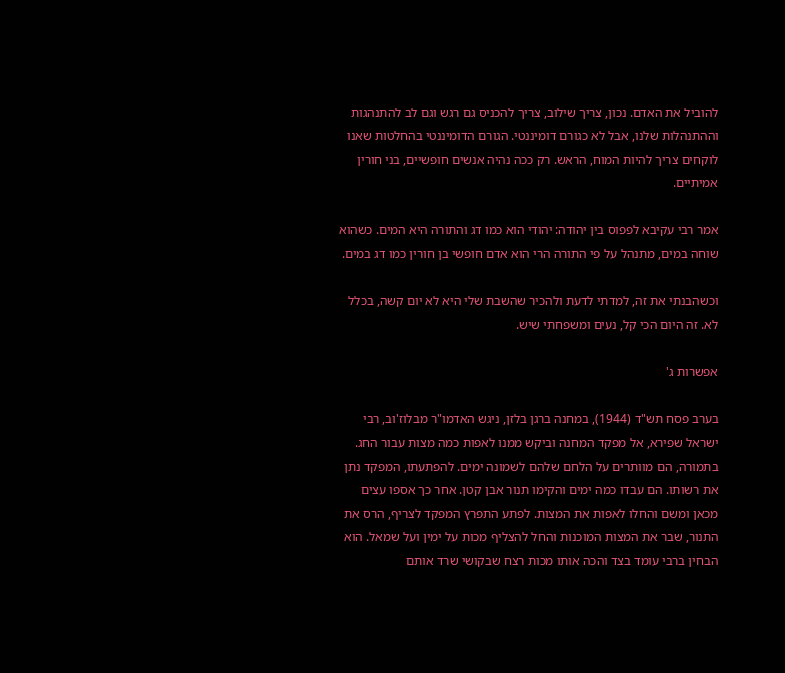להוביל את האדם. נכון, צריך שילוב, צריך להכניס גם רגש וגם לב להתנהגות וההתנהלות שלנו, אבל לא כגורם דומיננטי. הגורם הדומיננטי בהחלטות שאנו לוקחים צריך להיות המוח, הראש. רק ככה נהיה אנשים חופשיים, בני חורין אמיתיים.

אמר רבי עקיבא לפפוס בין יהודה: יהודי הוא כמו דג והתורה היא המים. כשהוא שוחה במים, מתנהל על פי התורה הרי הוא אדם חופשי בן חורין כמו דג במים.

וכשהבנתי את זה, למדתי לדעת ולהכיר שהשבת שלי היא לא יום קשה, בכלל לא. זה היום הכי קל, נעים ומשפחתי שיש.

אפשרות ג'

בערב פסח תש"ד (1944), במחנה ברגן בלזן, ניגש האדמו"ר מבלוז'וב, רבי ישראל שפירא, אל מפקד המחנה וביקש ממנו לאפות כמה מצות עבור החג. בתמורה, הם מוותרים על הלחם שלהם לשמונה ימים. להפתעתו, המפקד נתן את רשותו. הם עבדו כמה ימים והקימו תנור אבן קטן. אחר כך אספו עצים מכאן ומשם והחלו לאפות את המצות. לפתע התפרץ המפקד לצריף, הרס את התנור, שבר את המצות המוכנות והחל להצליף מכות על ימין ועל שמאל. הוא הבחין ברבי עומד בצד והכה אותו מכות רצח שבקושי שרד אותם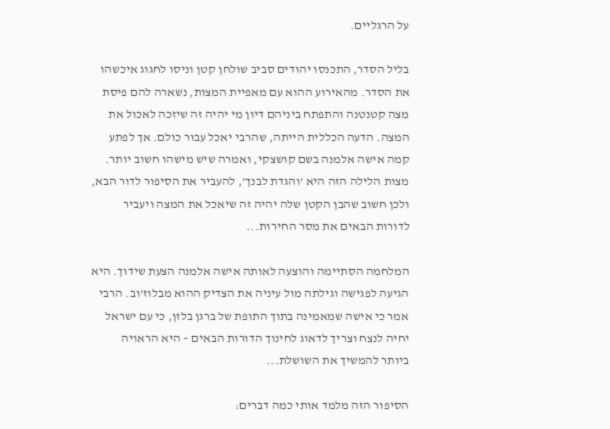על הרגליים.

בליל הסדר, התכנסו יהודים סביב שולחן קטן וניסו לחגוג איכשהו את הסדר. מהאירוע ההוא עם מאפיית המצות, נשארה להם פיסת מצה קטנטנה והתפתח ביניהם דיון מי יהיה זה שיזכה לאכול את המצה. הדעה הכללית הייתה, שהרבי יאכל עבור כולם. אך לפתע קמה אישה אלמנה בשם קושצקי, ואמרה שיש מישהו חשוב יותר. מצות הלילה הזה היא 'והגדת לבנך', להעביר את הסיפור לדור הבא, ולכן חשוב שהבן הקטן שלה יהיה זה שיאכל את המצה ויעביר לדורות הבאים את מסר החירות...

המלחמה הסתיימה והוצעה לאותה אישה אלמנה הצעת שידוך. היא הגיעה לפגישה וגילתה מול עיניה את הצדיק ההוא מבלוז'וב. הרבי אמר כי אישה שמאמינה בתוך התופת של ברגן בלזן, כי עם ישראל יחיה לנצח וצריך לדאוג לחינוך הדורות הבאים – היא הראויה ביותר להמשיך את השושלת...

הסיפור הזה מלמד אותי כמה דברים: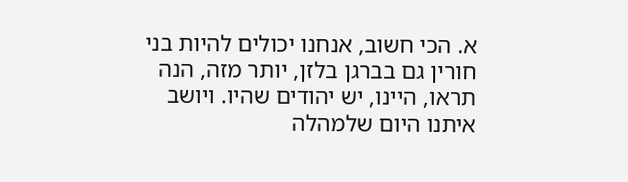א. הכי חשוב, אנחנו יכולים להיות בני חורין גם בברגן בלזן, יותר מזה, הנה תראו, היינו, יש יהודים שהיו. ויושב איתנו היום שלמהלה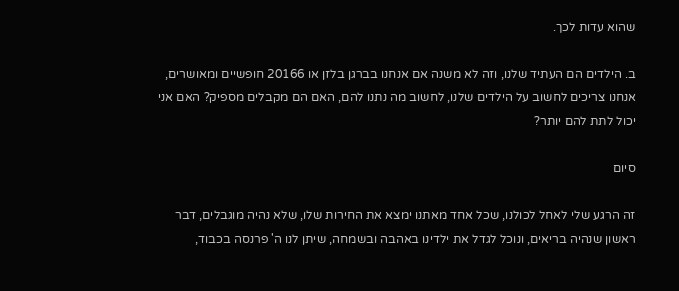שהוא עדות לכך.

ב. הילדים הם העתיד שלנו, וזה לא משנה אם אנחנו בברגן בלזן או 20166 חופשיים ומאושרים, אנחנו צריכים לחשוב על הילדים שלנו, לחשוב מה נתנו להם, האם הם מקבלים מספיק? האם אני יכול לתת להם יותר?

סיום

זה הרגע שלי לאחל לכולנו, שכל אחד מאתנו ימצא את החירות שלו, שלא נהיה מוגבלים, דבר ראשון שנהיה בריאים, ונוכל לגדל את ילדינו באהבה ובשמחה, שיתן לנו ה' פרנסה בכבוד,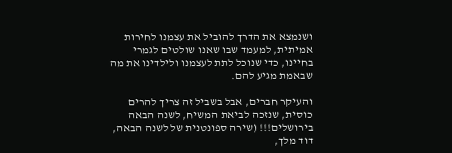ושנמצא את הדרך להוביל את עצמנו לחירות אמיתית, למעמד שבו שאנו שולטים לגמרי בחיינו, כדי שנוכל לתת לעצמנו ולילדינו את מה שבאמת מגיע להם.

והעיקר חברים, אבל בשביל זה צריך להרים כוסית, שנזכה לביאת המשיח, לשנה הבאה בירושלים!!! (שירה ספונטנית של לשנה הבאה, דוד מלך,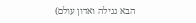הבא נגילה ואדון עולם)